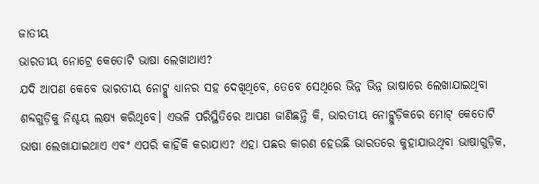ଜାତୀୟ
ଭାରତୀୟ ନୋଟ୍ରେ କେତୋଟି ଭାଷା ଲେଖାଥାଏ?
ଯଦି ଆପଣ କେବେ ଭାରତୀୟ ନୋଟ୍କୁ ଧ୍ୟାନର ସହ ଦେଖିଥିବେ, ତେବେ ସେଥିରେ ଭିନ୍ନ ଭିନ୍ନ ଭାଷାରେ ଲେଖାଯାଇଥିବା ଶବ୍ଦଗୁଡ଼ିକୁ ନିଶ୍ଚୟ ଲକ୍ଷ୍ୟ କରିଥିବେ। ଏଭଳି ପରିସ୍ଥିତିରେ ଆପଣ ଜାଣିଛନ୍ତି କି, ଭାରତୀୟ ନୋଟ୍ଗୁଡ଼ିକରେ ମୋଟ୍ କେତୋଟି ଭାଷା ଲେଖାଯାଇଥାଏ ଏବଂ ଏପରି କାହିଁକି କରାଯାଏ? ଏହା ପଛର କାରଣ ହେଉଛି ଭାରତରେ କୁହାଯାଉଥିବା ଭାଷାଗୁଡ଼ିକ,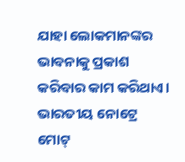ଯାହା ଲୋକମାନଙ୍କର ଭାବନାକୁ ପ୍ରକାଶ କରିବାର କାମ କରିଥାଏ। ଭାରତୀୟ ନୋଟ୍ରେ ମୋଟ୍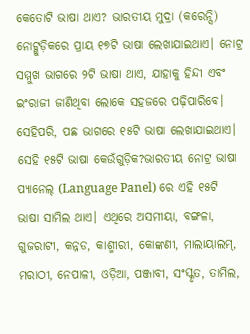କେତୋଟି ଭାଷା ଥାଏ? ଭାରତୀୟ ମୁଦ୍ରା (କରେନ୍ସି) ନୋଟ୍ଗୁଡ଼ିକରେ ପ୍ରାୟ ୧୭ଟି ଭାଷା ଲେଖାଯାଇଥାଏ। ନୋଟ୍ର ସମ୍ମୁଖ ଭାଗରେ ୨ଟି ଭାଷା ଥାଏ, ଯାହାକୁ ହିନ୍ଦୀ ଏବଂ ଇଂରାଜୀ ଜାଣିଥିବା ଲୋକେ ସହଜରେ ପଢ଼ିପାରିବେ। ସେହିପରି, ପଛ ଭାଗରେ ୧୫ଟି ଭାଷା ଲେଖାଯାଇଥାଏ। ସେହି ୧୫ଟି ଭାଷା କେଉଁଗୁଡ଼ିକ?ଭାରତୀୟ ନୋଟ୍ର ଭାଷା ପ୍ୟାନେଲ୍ (Language Panel) ରେ ଏହି ୧୫ଟି ଭାଷା ସାମିଲ ଥାଏ। ଏଥିରେ ଅସମୀୟା, ବଙ୍ଗଳା, ଗୁଜରାଟୀ, କନ୍ନଡ, କାଶ୍ମୀରୀ, କୋଙ୍କଣୀ, ମାଲାୟାଲମ୍, ମରାଠୀ, ନେପାଳୀ, ଓଡ଼ିଆ, ପଞ୍ଜାବୀ, ସଂସ୍କୃତ, ତାମିଲ,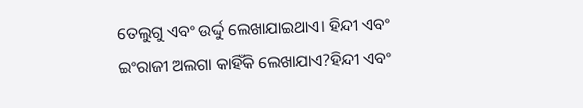ତେଲୁଗୁ ଏବଂ ଉର୍ଦ୍ଦୁ ଲେଖାଯାଇଥାଏ। ହିନ୍ଦୀ ଏବଂ ଇଂରାଜୀ ଅଲଗା କାହିଁକି ଲେଖାଯାଏ?ହିନ୍ଦୀ ଏବଂ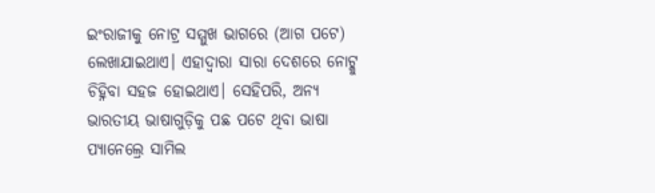ଇଂରାଜୀକୁ ନୋଟ୍ର ସମ୍ମୁଖ ଭାଗରେ (ଆଗ ପଟେ) ଲେଖାଯାଇଥାଏ। ଏହାଦ୍ୱାରା ସାରା ଦେଶରେ ନୋଟ୍କୁ ଚିହ୍ନିବା ସହଜ ହୋଇଥାଏ। ସେହିପରି, ଅନ୍ୟ ଭାରତୀୟ ଭାଷାଗୁଡ଼ିକୁ ପଛ ପଟେ ଥିବା ଭାଷା ପ୍ୟାନେଲ୍ରେ ସାମିଲ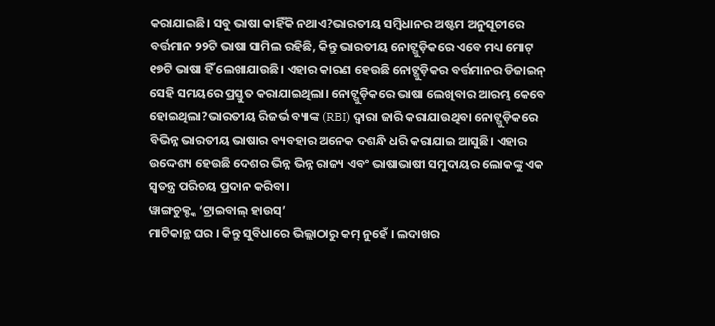କରାଯାଇଛି। ସବୁ ଭାଷା କାହିଁକି ନଥାଏ?ଭାରତୀୟ ସମ୍ବିଧାନର ଅଷ୍ଟମ ଅନୁସୂଚୀରେ ବର୍ତ୍ତମାନ ୨୨ଟି ଭାଷା ସାମିଲ ରହିଛି, କିନ୍ତୁ ଭାରତୀୟ ନୋଟ୍ଗୁଡ଼ିକରେ ଏବେ ମଧ୍ୟ ମୋଟ୍ ୧୭ଟି ଭାଷା ହିଁ ଲେଖାଯାଉଛି। ଏହାର କାରଣ ହେଉଛି ନୋଟ୍ଗୁଡ଼ିକର ବର୍ତ୍ତମାନର ଡିଜାଇନ୍ ସେହି ସମୟରେ ପ୍ରସ୍ତୁତ କରାଯାଇଥିଲା। ନୋଟ୍ଗୁଡ଼ିକରେ ଭାଷା ଲେଖିବାର ଆରମ୍ଭ କେବେ ହୋଇଥିଲା?ଭାରତୀୟ ରିଜର୍ଭ ବ୍ୟାଙ୍କ (RBI) ଦ୍ୱାରା ଜାରି କରାଯାଉଥିବା ନୋଟ୍ଗୁଡ଼ିକରେ ବିଭିନ୍ନ ଭାରତୀୟ ଭାଷାର ବ୍ୟବହାର ଅନେକ ଦଶନ୍ଧି ଧରି କରାଯାଇ ଆସୁଛି। ଏହାର ଉଦ୍ଦେଶ୍ୟ ହେଉଛି ଦେଶର ଭିନ୍ନ ଭିନ୍ନ ରାଜ୍ୟ ଏବଂ ଭାଷାଭାଷୀ ସମୁଦାୟର ଲୋକଙ୍କୁ ଏକ ସ୍ୱତନ୍ତ୍ର ପରିଚୟ ପ୍ରଦାନ କରିବା।
ୱାଙ୍ଗଚୁକ୍ଙ୍କ ‘ଟ୍ରାଇବାଲ୍ ହାଉସ୍’
ମାଟିକାନ୍ଥ ଘର । କିନ୍ତୁ ସୁବିଧାରେ ଭିଲ୍ଲାଠାରୁ କମ୍ ନୁହେଁ । ଲଦାଖର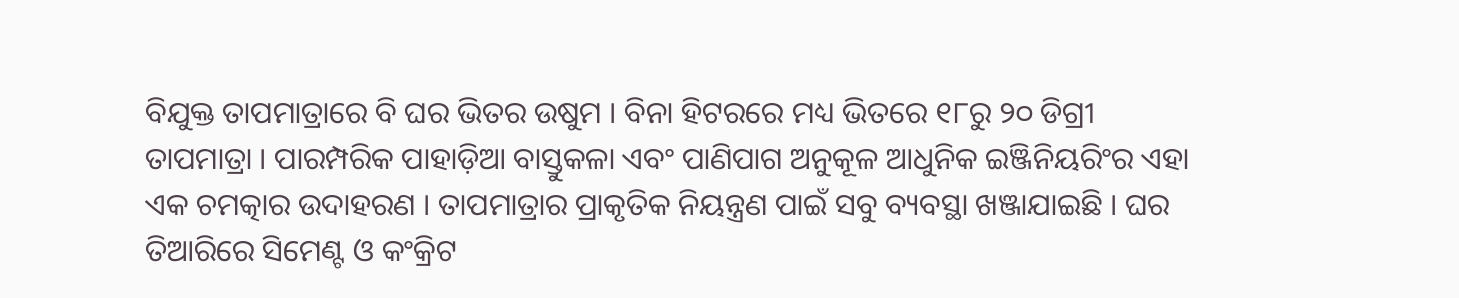ବିଯୁକ୍ତ ତାପମାତ୍ରାରେ ବି ଘର ଭିତର ଉଷୁମ । ବିନା ହିଟରରେ ମଧ୍ୟ ଭିତରେ ୧୮ରୁ ୨୦ ଡିଗ୍ରୀ ତାପମାତ୍ରା । ପାରମ୍ପରିକ ପାହାଡ଼ିଆ ବାସ୍ତୁକଳା ଏବଂ ପାଣିପାଗ ଅନୁକୂଳ ଆଧୁନିକ ଇଞ୍ଜିନିୟରିଂର ଏହା ଏକ ଚମତ୍କାର ଉଦାହରଣ । ତାପମାତ୍ରାର ପ୍ରାକୃତିକ ନିୟନ୍ତ୍ରଣ ପାଇଁ ସବୁ ବ୍ୟବସ୍ଥା ଖଞ୍ଜାଯାଇଛି । ଘର ତିଆରିରେ ସିମେଣ୍ଟ ଓ କଂକ୍ରିଟ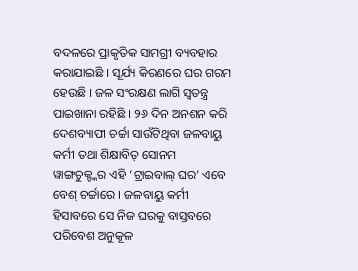ବଦଳରେ ପ୍ରାକୃତିକ ସାମଗ୍ରୀ ବ୍ୟବହାର କରାଯାଇଛି । ସୂର୍ଯ୍ୟ କିରଣରେ ଘର ଗରମ ହେଉଛି । ଜଳ ସଂରକ୍ଷଣ ଲାଗି ସ୍ୱତନ୍ତ୍ର ପାଇଖାନା ରହିଛି । ୨୬ ଦିନ ଅନଶନ କରି ଦେଶବ୍ୟାପୀ ଚର୍ଚ୍ଚା ସାଉଁଟିଥିବା ଜଳବାୟୁ କର୍ମୀ ତଥା ଶିକ୍ଷାବିତ୍ ସୋନମ ୱାଙ୍ଗଚୁକ୍ଙ୍କର ଏହି ‘ଟ୍ରାଇବାଲ୍ ଘର’ ଏବେ ବେଶ୍ ଚର୍ଚ୍ଚାରେ । ଜଳବାୟୁ କର୍ମୀ ହିସାବରେ ସେ ନିଜ ଘରକୁ ବାସ୍ତବରେ ପରିବେଶ ଅନୁକୂଳ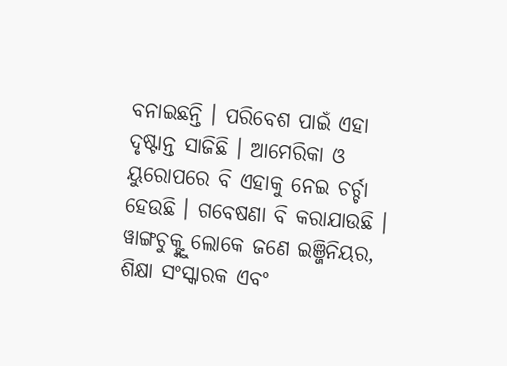ବନାଇଛନ୍ତି । ପରିବେଶ ପାଇଁ ଏହା ଦୃଷ୍ଟାନ୍ତ ସାଜିଛି । ଆମେରିକା ଓ ୟୁରୋପରେ ବି ଏହାକୁ ନେଇ ଚର୍ଚ୍ଚା ହେଉଛି । ଗବେଷଣା ବି କରାଯାଉଛି । ୱାଙ୍ଗଚୁକ୍ଙ୍କୁ ଲୋକେ ଜଣେ ଇଞ୍ଜିନିୟର, ଶିକ୍ଷା ସଂସ୍କାରକ ଏବଂ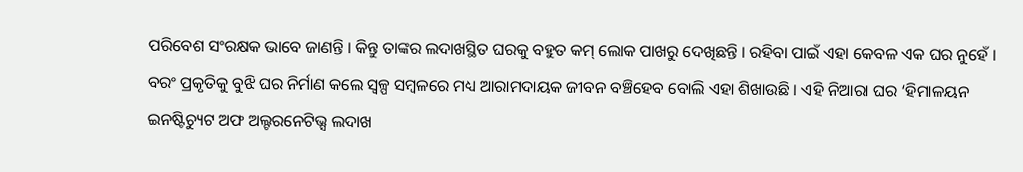ପରିବେଶ ସଂରକ୍ଷକ ଭାବେ ଜାଣନ୍ତି । କିନ୍ତୁ ତାଙ୍କର ଲଦାଖସ୍ଥିତ ଘରକୁ ବହୁତ କମ୍ ଲୋକ ପାଖରୁ ଦେଖିଛନ୍ତି । ରହିବା ପାଇଁ ଏହା କେବଳ ଏକ ଘର ନୁହେଁ । ବରଂ ପ୍ରକୃତିକୁ ବୁଝି ଘର ନିର୍ମାଣ କଲେ ସ୍ୱଳ୍ପ ସମ୍ବଳରେ ମଧ୍ୟ ଆରାମଦାୟକ ଜୀବନ ବଞ୍ଚିହେବ ବୋଲି ଏହା ଶିଖାଉଛି । ଏହି ନିଆରା ଘର ‘ହିମାଳୟନ ଇନଷ୍ଟିଚ୍ୟୁଟ ଅଫ ଅଲ୍ଟରନେଟିଭ୍ସ ଲଦାଖ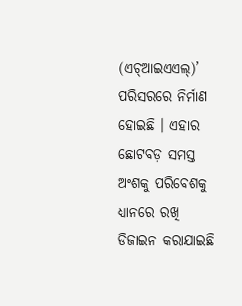(ଏଚ୍ଆଇଏଏଲ୍)’ ପରିସରରେ ନିର୍ମାଣ ହୋଇଛି । ଏହାର ଛୋଟବଡ଼ ସମସ୍ତ ଅଂଶକୁ ପରିବେଶକୁ ଧ୍ୟାନରେ ରଖି ଡିଜାଇନ କରାଯାଇଛି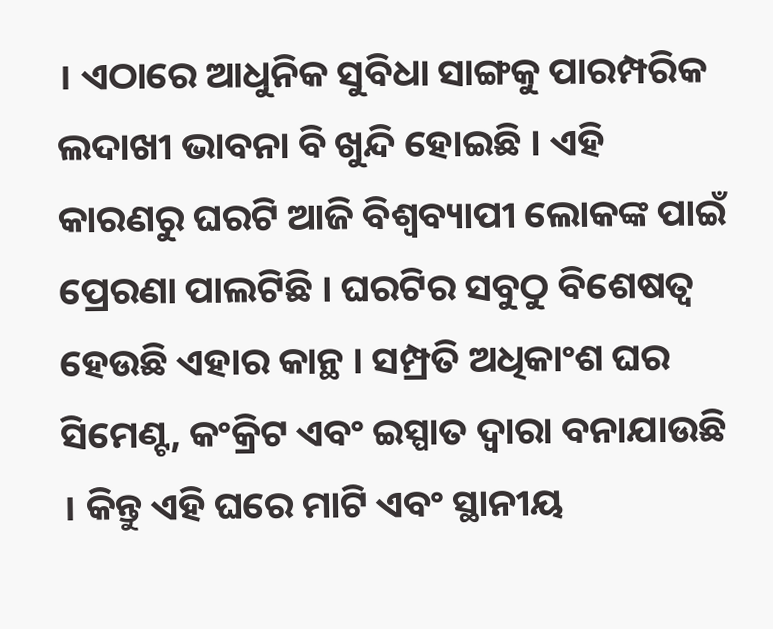। ଏଠାରେ ଆଧୁନିକ ସୁବିଧା ସାଙ୍ଗକୁ ପାରମ୍ପରିକ ଲଦାଖୀ ଭାବନା ବି ଖୁନ୍ଦି ହୋଇଛି । ଏହି କାରଣରୁ ଘରଟି ଆଜି ବିଶ୍ୱବ୍ୟାପୀ ଲୋକଙ୍କ ପାଇଁ ପ୍ରେରଣା ପାଲଟିଛି । ଘରଟିର ସବୁଠୁ ବିଶେଷତ୍ୱ ହେଉଛି ଏହାର କାନ୍ଥ । ସମ୍ପ୍ରତି ଅଧିକାଂଶ ଘର ସିମେଣ୍ଟ, କଂକ୍ରିଟ ଏବଂ ଇସ୍ପାତ ଦ୍ୱାରା ବନାଯାଉଛି । କିନ୍ତୁ ଏହି ଘରେ ମାଟି ଏବଂ ସ୍ଥାନୀୟ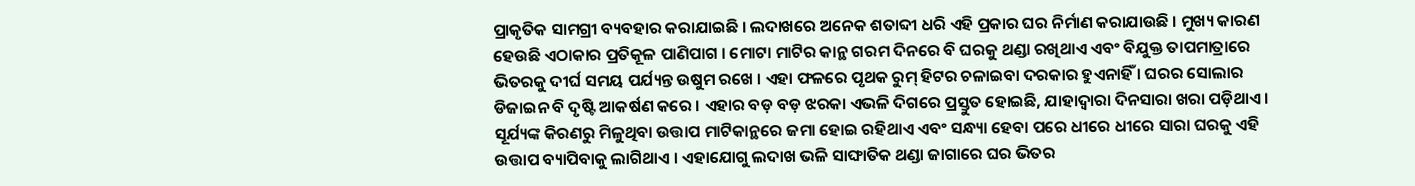ପ୍ରାକୃତିକ ସାମଗ୍ରୀ ବ୍ୟବହାର କରାଯାଇଛି । ଲଦାଖରେ ଅନେକ ଶତାବ୍ଦୀ ଧରି ଏହି ପ୍ରକାର ଘର ନିର୍ମାଣ କରାଯାଉଛି । ମୁଖ୍ୟ କାରଣ ହେଉଛି ଏଠାକାର ପ୍ରତିକୂଳ ପାଣିପାଗ । ମୋଟା ମାଟିର କାନ୍ଥ ଗରମ ଦିନରେ ବି ଘରକୁ ଥଣ୍ଡା ରଖିଥାଏ ଏବଂ ବିଯୁକ୍ତ ତାପମାତ୍ରାରେ ଭିତରକୁ ଦୀର୍ଘ ସମୟ ପର୍ଯ୍ୟନ୍ତ ଉଷୁମ ରଖେ । ଏହା ଫଳରେ ପୃଥକ ରୁମ୍ ହିଟର ଚଳାଇବା ଦରକାର ହୁଏନାହିଁ । ଘରର ସୋଲାର ଡିଜାଇନ ବି ଦୃଷ୍ଟି ଆକର୍ଷଣ କରେ । ଏହାର ବଡ଼ ବଡ଼ ଝରକା ଏଭଳି ଦିଗରେ ପ୍ରସ୍ତୁତ ହୋଇଛି, ଯାହାଦ୍ୱାରା ଦିନସାରା ଖରା ପଡ଼ିଥାଏ । ସୂର୍ଯ୍ୟଙ୍କ କିରଣରୁ ମିଳୁଥିବା ଉତ୍ତାପ ମାଟିକାନ୍ଥରେ ଜମା ହୋଇ ରହିଥାଏ ଏବଂ ସନ୍ଧ୍ୟା ହେବା ପରେ ଧୀରେ ଧୀରେ ସାରା ଘରକୁ ଏହି ଉତ୍ତାପ ବ୍ୟାପିବାକୁ ଲାଗିଥାଏ । ଏହାଯୋଗୁ ଲଦାଖ ଭଳି ସାଙ୍ଘାତିକ ଥଣ୍ଡା ଜାଗାରେ ଘର ଭିତର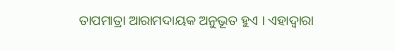ତାପମାତ୍ରା ଆରାମଦାୟକ ଅନୁଭୂତ ହୁଏ । ଏହାଦ୍ୱାରା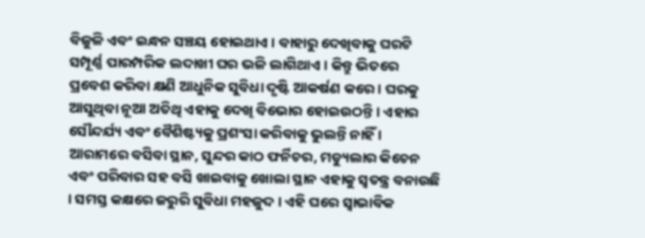ବିଜୁଳି ଏବଂ ଇନ୍ଧନ ସଞ୍ଚୟ ହୋଇଥାଏ । ବାହାରୁ ଦେଖିବାକୁ ଘରଟି ସମ୍ପୂର୍ଣ୍ଣ ପାରମ୍ପରିକ ଲଦାଖୀ ଘର ଭଳି ଲାଗିଥାଏ । କିନ୍ତୁ ଭିତରେ ପ୍ରବେଶ କରିବା କ୍ଷଣି ଆଧୁନିକ ସୁବିଧା ଦୃଷ୍ଟି ଆକର୍ଷଣ କରେ । ଘରକୁ ଆସୁଥିବା ନୂଆ ଅତିଥି ଏହାକୁ ଦେଖି ବିଭୋର ହୋଇଉଠନ୍ତି । ଏହାର ସୌନ୍ଦର୍ଯ୍ୟ ଏବଂ ବୈଶିଷ୍ଟ୍ୟକୁ ପ୍ରଶଂସା କରିବାକୁ ଭୁଲନ୍ତି ନାହିଁ । ଆରାମରେ ବସିବା ସ୍ଥାନ, ସୁନ୍ଦର କାଠ ଫର୍ନିଚର, ମଡ୍ୟୁଲାର କିଚେନ ଏବଂ ପରିବାର ସହ ବସି ଖାଇବାକୁ ଖୋଲା ସ୍ଥାନ ଏହାକୁ ସ୍ୱତନ୍ତ୍ର ବନାଉଛି । ସମସ୍ତ କକ୍ଷରେ ଜରୁରି ସୁବିଧା ମହଜୁଦ । ଏହି ଘରେ ସ୍ୱାଭାବିକ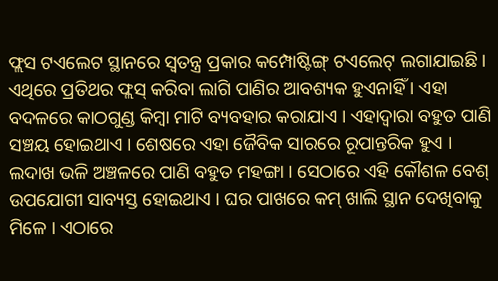ଫ୍ଲସ ଟଏଲେଟ ସ୍ଥାନରେ ସ୍ୱତନ୍ତ୍ର ପ୍ରକାର କମ୍ପୋଷ୍ଟିଙ୍ଗ୍ ଟଏଲେଟ୍ ଲଗାଯାଇଛି । ଏଥିରେ ପ୍ରତିଥର ଫ୍ଲସ୍ କରିବା ଲାଗି ପାଣିର ଆବଶ୍ୟକ ହୁଏନାହିଁ । ଏହା ବଦଳରେ କାଠଗୁଣ୍ଡ କିମ୍ବା ମାଟି ବ୍ୟବହାର କରାଯାଏ । ଏହାଦ୍ୱାରା ବହୁତ ପାଣି ସଞ୍ଚୟ ହୋଇଥାଏ । ଶେଷରେ ଏହା ଜୈବିକ ସାରରେ ରୂପାନ୍ତରିକ ହୁଏ । ଲଦାଖ ଭଳି ଅଞ୍ଚଳରେ ପାଣି ବହୁତ ମହଙ୍ଗା । ସେଠାରେ ଏହି କୌଶଳ ବେଶ୍ ଉପଯୋଗୀ ସାବ୍ୟସ୍ତ ହୋଇଥାଏ । ଘର ପାଖରେ କମ୍ ଖାଲି ସ୍ଥାନ ଦେଖିବାକୁ ମିଳେ । ଏଠାରେ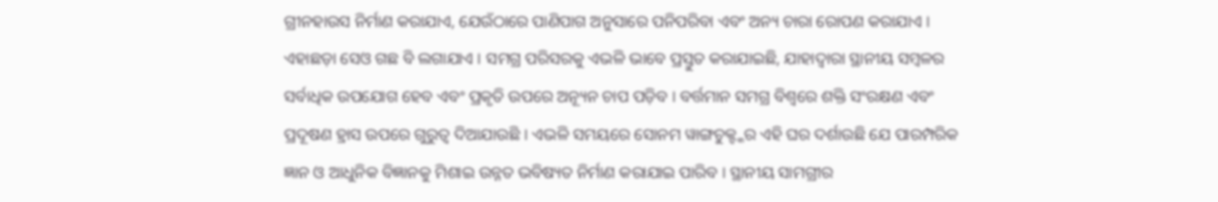ଗ୍ରୀନହାଉସ ନିର୍ମାଣ କରାଯାଏ, ଯେଉଁଠାରେ ପାଣିପାଗ ଅନୁସାରେ ପନିପରିବା ଏବଂ ଅନ୍ୟ ଚାରା ରୋପଣ କରାଯାଏ । ଏହାଛଡ଼ା ସେଓ ଗଛ ବି ଲଗାଯାଏ । ସମଗ୍ର ପରିସରକୁ ଏଭଳି ଭାବେ ପ୍ରସ୍ତୁତ କରାଯାଇଛି, ଯାହାଦ୍ୱାରା ସ୍ଥାନୀୟ ସମ୍ବଳର ସର୍ବାଧିକ ଉପଯୋଗ ହେବ ଏବଂ ପ୍ରକୃତି ଉପରେ ଅନ୍ୟୂନ ଚାପ ପଡ଼ିବ । ବର୍ତ୍ତମାନ ସମଗ୍ର ବିଶ୍ୱରେ ଶକ୍ତି ସଂରକ୍ଷଣ ଏବଂ ପ୍ରଦୂଷଣ ହ୍ରାସ ଉପରେ ଗୁରୁତ୍ୱ ଦିଆଯାଉଛି । ଏଭଳି ସମୟରେ ସୋନମ ୱାଙ୍ଗଚୁକ୍ଙ୍କର ଏହି ଘର ଦର୍ଶାଉଛି ଯେ ପାରମ୍ପରିକ ଜ୍ଞାନ ଓ ଆଧୁନିକ ବିଜ୍ଞାନକୁ ମିଶାଇ ଉନ୍ନତ ଭବିଷ୍ୟତ ନିର୍ମାଣ କରାଯାଇ ପାରିବ । ସ୍ଥାନୀୟ ସାମଗ୍ରୀର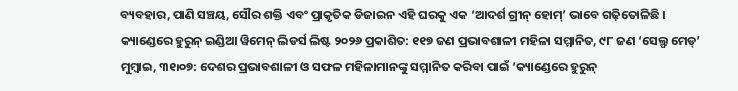ବ୍ୟବହାର, ପାଣି ସଞ୍ଚୟ, ସୌର ଶକ୍ତି ଏବଂ ପ୍ରାକୃତିକ ଡିଜାଇନ ଏହି ଘରକୁ ଏକ ‘ଆଦର୍ଶ ଗ୍ରୀନ୍ ହୋମ୍’ ଭାବେ ଗଢ଼ିତୋଳିଛି ।
କ୍ୟାଣ୍ଡେରେ ହୁରୁନ୍ ଇଣ୍ଡିଆ ୱିମେନ୍ ଲିଡର୍ସ ଲିଷ୍ଟ ୨୦୨୬ ପ୍ରକାଶିତ: ୧୧୭ ଜଣ ପ୍ରଭାବଶାଳୀ ମହିଳା ସମ୍ମାନିତ, ୯୮ ଜଣ ‘ସେଲ୍ଫ ମେଡ୍’
ମୁମ୍ବାଇ, ୩୧୲୦୭: ଦେଶର ପ୍ରଭାବଶାଳୀ ଓ ସଫଳ ମହିଳାମାନଙ୍କୁ ସମ୍ମାନିତ କରିବା ପାଇଁ ‘କ୍ୟାଣ୍ଡେରେ ହୁରୁନ୍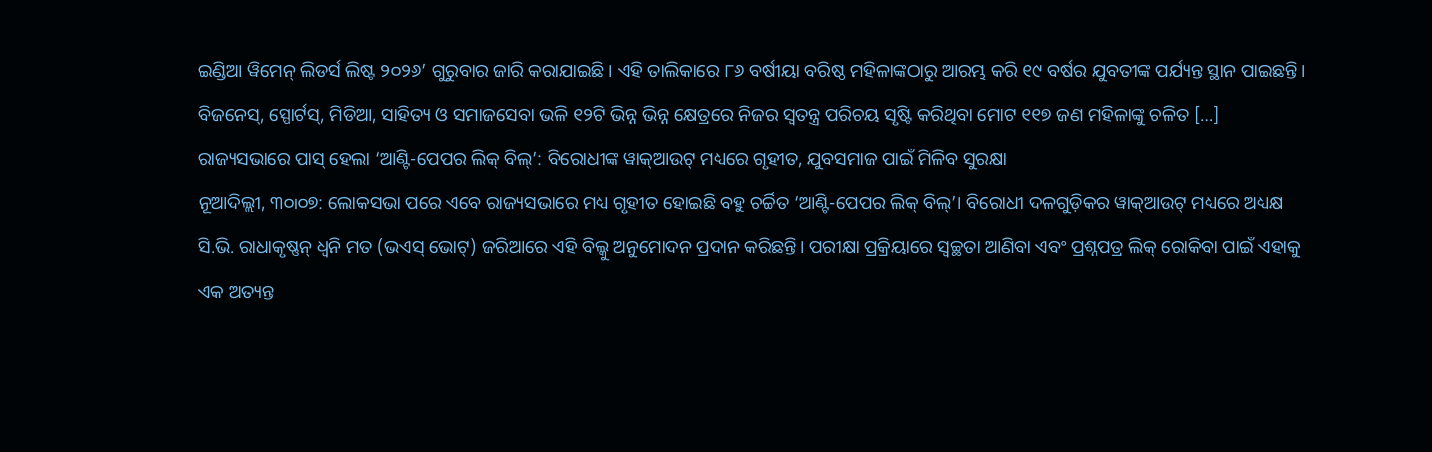ଇଣ୍ଡିଆ ୱିମେନ୍ ଲିଡର୍ସ ଲିଷ୍ଟ ୨୦୨୬’ ଗୁରୁବାର ଜାରି କରାଯାଇଛି। ଏହି ତାଲିକାରେ ୮୬ ବର୍ଷୀୟା ବରିଷ୍ଠ ମହିଳାଙ୍କଠାରୁ ଆରମ୍ଭ କରି ୧୯ ବର୍ଷର ଯୁବତୀଙ୍କ ପର୍ଯ୍ୟନ୍ତ ସ୍ଥାନ ପାଇଛନ୍ତି। ବିଜନେସ୍, ସ୍ପୋର୍ଟସ୍, ମିଡିଆ, ସାହିତ୍ୟ ଓ ସମାଜସେବା ଭଳି ୧୨ଟି ଭିନ୍ନ ଭିନ୍ନ କ୍ଷେତ୍ରରେ ନିଜର ସ୍ୱତନ୍ତ୍ର ପରିଚୟ ସୃଷ୍ଟି କରିଥିବା ମୋଟ ୧୧୭ ଜଣ ମହିଳାଙ୍କୁ ଚଳିତ […]
ରାଜ୍ୟସଭାରେ ପାସ୍ ହେଲା ‘ଆଣ୍ଟି-ପେପର ଲିକ୍ ବିଲ୍’: ବିରୋଧୀଙ୍କ ୱାକ୍ଆଉଟ୍ ମଧ୍ୟରେ ଗୃହୀତ, ଯୁବସମାଜ ପାଇଁ ମିଳିବ ସୁରକ୍ଷା
ନୂଆଦିଲ୍ଲୀ, ୩୦୲୦୭: ଲୋକସଭା ପରେ ଏବେ ରାଜ୍ୟସଭାରେ ମଧ୍ୟ ଗୃହୀତ ହୋଇଛି ବହୁ ଚର୍ଚ୍ଚିତ ‘ଆଣ୍ଟି-ପେପର ଲିକ୍ ବିଲ୍’। ବିରୋଧୀ ଦଳଗୁଡ଼ିକର ୱାକ୍ଆଉଟ୍ ମଧ୍ୟରେ ଅଧ୍ୟକ୍ଷ ସି.ଭି. ରାଧାକୃଷ୍ଣନ୍ ଧ୍ୱନି ମତ (ଭଏସ୍ ଭୋଟ୍) ଜରିଆରେ ଏହି ବିଲ୍କୁ ଅନୁମୋଦନ ପ୍ରଦାନ କରିଛନ୍ତି। ପରୀକ୍ଷା ପ୍ରକ୍ରିୟାରେ ସ୍ୱଚ୍ଛତା ଆଣିବା ଏବଂ ପ୍ରଶ୍ନପତ୍ର ଲିକ୍ ରୋକିବା ପାଇଁ ଏହାକୁ ଏକ ଅତ୍ୟନ୍ତ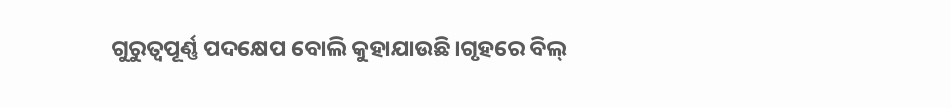ଗୁରୁତ୍ୱପୂର୍ଣ୍ଣ ପଦକ୍ଷେପ ବୋଲି କୁହାଯାଉଛି।ଗୃହରେ ବିଲ୍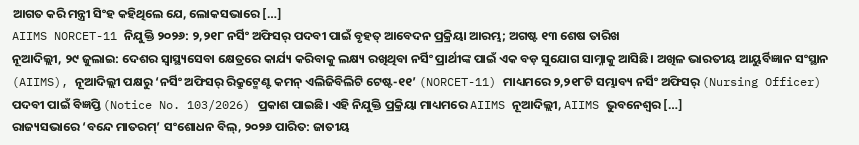ଆଗତ କରି ମନ୍ତ୍ରୀ ସିଂହ କହିଥିଲେ ଯେ, ଲୋକସଭାରେ […]
AIIMS NORCET-11 ନିଯୁକ୍ତି ୨୦୨୬: ୨,୨୧୮ ନର୍ସିଂ ଅଫିସର୍ ପଦବୀ ପାଇଁ ବୃହତ୍ ଆବେଦନ ପ୍ରକ୍ରିୟା ଆରମ୍ଭ; ଅଗଷ୍ଟ ୧୩ ଶେଷ ତାରିଖ
ନୂଆଦିଲ୍ଲୀ, ୨୯ ଜୁଲାଇ: ଦେଶର ସ୍ୱାସ୍ଥ୍ୟସେବା କ୍ଷେତ୍ରରେ କାର୍ଯ୍ୟ କରିବାକୁ ଲକ୍ଷ୍ୟ ରଖିଥିବା ନର୍ସିଂ ପ୍ରାର୍ଥୀଙ୍କ ପାଇଁ ଏକ ବଡ଼ ସୁଯୋଗ ସାମ୍ନାକୁ ଆସିଛି। ଅଖିଳ ଭାରତୀୟ ଆୟୁର୍ବିଜ୍ଞାନ ସଂସ୍ଥାନ (AIIMS), ନୂଆଦିଲ୍ଲୀ ପକ୍ଷରୁ ‘ନର୍ସିଂ ଅଫିସର୍ ରିକ୍ରୁଟ୍ମେଣ୍ଟ କମନ୍ ଏଲିଜିବିଲିଟି ଟେଷ୍ଟ-୧୧’ (NORCET-11) ମାଧ୍ୟମରେ ୨,୨୧୮ଟି ସମ୍ଭାବ୍ୟ ନର୍ସିଂ ଅଫିସର୍ (Nursing Officer) ପଦବୀ ପାଇଁ ବିଜ୍ଞପ୍ତି (Notice No. 103/2026) ପ୍ରକାଶ ପାଇଛି। ଏହି ନିଯୁକ୍ତି ପ୍ରକ୍ରିୟା ମାଧ୍ୟମରେ AIIMS ନୂଆଦିଲ୍ଲୀ, AIIMS ଭୁବନେଶ୍ୱର […]
ରାଜ୍ୟସଭାରେ ‘ବନ୍ଦେ ମାତରମ୍’ ସଂଶୋଧନ ବିଲ୍, ୨୦୨୬ ପାରିତ: ଜାତୀୟ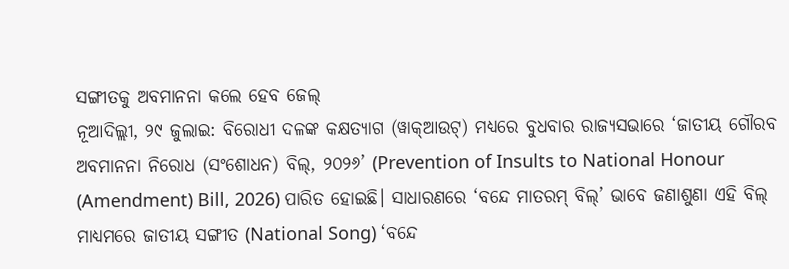ସଙ୍ଗୀତକୁ ଅବମାନନା କଲେ ହେବ ଜେଲ୍
ନୂଆଦିଲ୍ଲୀ, ୨୯ ଜୁଲାଇ: ବିରୋଧୀ ଦଳଙ୍କ କକ୍ଷତ୍ୟାଗ (ୱାକ୍ଆଉଟ୍) ମଧ୍ୟରେ ବୁଧବାର ରାଜ୍ୟସଭାରେ ‘ଜାତୀୟ ଗୌରବ ଅବମାନନା ନିରୋଧ (ସଂଶୋଧନ) ବିଲ୍, ୨୦୨୬’ (Prevention of Insults to National Honour (Amendment) Bill, 2026) ପାରିତ ହୋଇଛି। ସାଧାରଣରେ ‘ବନ୍ଦେ ମାତରମ୍ ବିଲ୍’ ଭାବେ ଜଣାଶୁଣା ଏହି ବିଲ୍ ମାଧ୍ୟମରେ ଜାତୀୟ ସଙ୍ଗୀତ (National Song) ‘ବନ୍ଦେ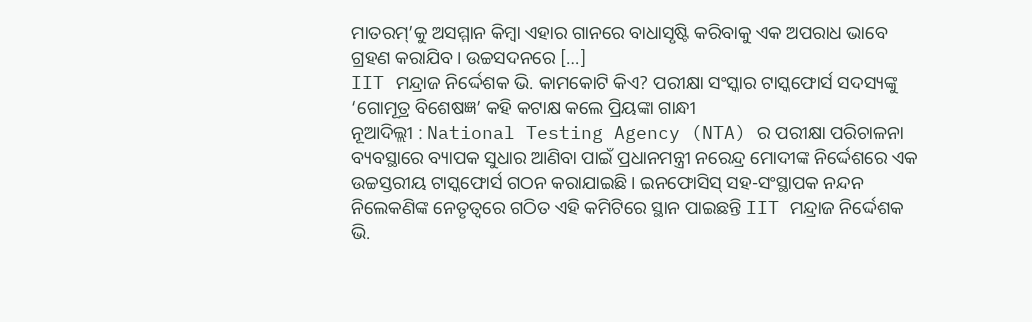ମାତରମ୍’କୁ ଅସମ୍ମାନ କିମ୍ବା ଏହାର ଗାନରେ ବାଧାସୃଷ୍ଟି କରିବାକୁ ଏକ ଅପରାଧ ଭାବେ ଗ୍ରହଣ କରାଯିବ। ଉଚ୍ଚସଦନରେ […]
IIT ମନ୍ଦ୍ରାଜ ନିର୍ଦ୍ଦେଶକ ଭି. କାମକୋଟି କିଏ? ପରୀକ୍ଷା ସଂସ୍କାର ଟାସ୍କଫୋର୍ସ ସଦସ୍ୟଙ୍କୁ ‘ଗୋମୂତ୍ର ବିଶେଷଜ୍ଞ’ କହି କଟାକ୍ଷ କଲେ ପ୍ରିୟଙ୍କା ଗାନ୍ଧୀ
ନୂଆଦିଲ୍ଲୀ : National Testing Agency (NTA) ର ପରୀକ୍ଷା ପରିଚାଳନା ବ୍ୟବସ୍ଥାରେ ବ୍ୟାପକ ସୁଧାର ଆଣିବା ପାଇଁ ପ୍ରଧାନମନ୍ତ୍ରୀ ନରେନ୍ଦ୍ର ମୋଦୀଙ୍କ ନିର୍ଦ୍ଦେଶରେ ଏକ ଉଚ୍ଚସ୍ତରୀୟ ଟାସ୍କଫୋର୍ସ ଗଠନ କରାଯାଇଛି। ଇନଫୋସିସ୍ ସହ-ସଂସ୍ଥାପକ ନନ୍ଦନ ନିଲେକଣିଙ୍କ ନେତୃତ୍ୱରେ ଗଠିତ ଏହି କମିଟିରେ ସ୍ଥାନ ପାଇଛନ୍ତି IIT ମନ୍ଦ୍ରାଜ ନିର୍ଦ୍ଦେଶକ ଭି.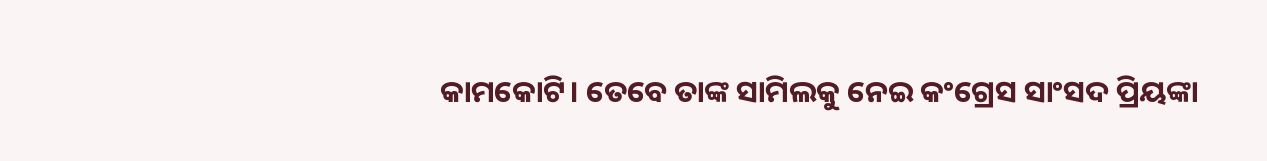କାମକୋଟି। ତେବେ ତାଙ୍କ ସାମିଲକୁ ନେଇ କଂଗ୍ରେସ ସାଂସଦ ପ୍ରିୟଙ୍କା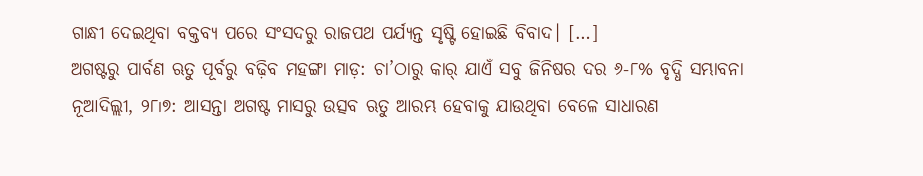ଗାନ୍ଧୀ ଦେଇଥିବା ବକ୍ତବ୍ୟ ପରେ ସଂସଦରୁ ରାଜପଥ ପର୍ଯ୍ୟନ୍ତ ସୃଷ୍ଟି ହୋଇଛି ବିବାଦ। […]
ଅଗଷ୍ଟରୁ ପାର୍ବଣ ଋତୁ ପୂର୍ବରୁ ବଢ଼ିବ ମହଙ୍ଗା ମାଡ଼: ଚା’ଠାରୁ କାର୍ ଯାଏଁ ସବୁ ଜିନିଷର ଦର ୬-୮% ବୃଦ୍ଧି ସମ୍ଭାବନା
ନୂଆଦିଲ୍ଲୀ, ୨୮୲୭: ଆସନ୍ତା ଅଗଷ୍ଟ ମାସରୁ ଉତ୍ସବ ଋତୁ ଆରମ୍ଭ ହେବାକୁ ଯାଉଥିବା ବେଳେ ସାଧାରଣ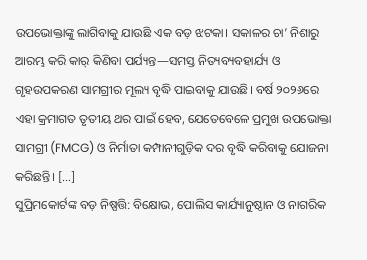ଉପଭୋକ୍ତାଙ୍କୁ ଲାଗିବାକୁ ଯାଉଛି ଏକ ବଡ଼ ଝଟକା। ସକାଳର ଚା’ ନିଶାରୁ ଆରମ୍ଭ କରି କାର୍ କିଣିବା ପର୍ଯ୍ୟନ୍ତ—ସମସ୍ତ ନିତ୍ୟବ୍ୟବହାର୍ଯ୍ୟ ଓ ଗୃହଉପକରଣ ସାମଗ୍ରୀର ମୂଲ୍ୟ ବୃଦ୍ଧି ପାଇବାକୁ ଯାଉଛି। ବର୍ଷ ୨୦୨୬ରେ ଏହା କ୍ରମାଗତ ତୃତୀୟ ଥର ପାଇଁ ହେବ, ଯେତେବେଳେ ପ୍ରମୁଖ ଉପଭୋକ୍ତା ସାମଗ୍ରୀ (FMCG) ଓ ନିର୍ମାତା କମ୍ପାନୀଗୁଡ଼ିକ ଦର ବୃଦ୍ଧି କରିବାକୁ ଯୋଜନା କରିଛନ୍ତି। […]
ସୁପ୍ରିମକୋର୍ଟଙ୍କ ବଡ଼ ନିଷ୍ପତ୍ତି: ବିକ୍ଷୋଭ, ପୋଲିସ କାର୍ଯ୍ୟାନୁଷ୍ଠାନ ଓ ନାଗରିକ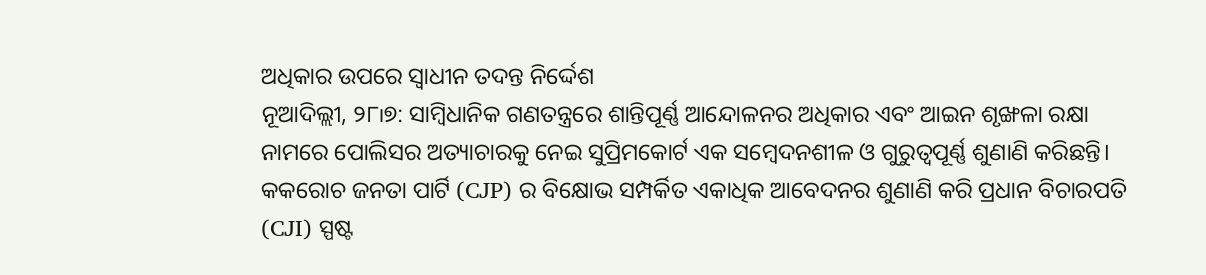ଅଧିକାର ଉପରେ ସ୍ୱାଧୀନ ତଦନ୍ତ ନିର୍ଦ୍ଦେଶ
ନୂଆଦିଲ୍ଲୀ, ୨୮୲୭: ସାମ୍ବିଧାନିକ ଗଣତନ୍ତ୍ରରେ ଶାନ୍ତିପୂର୍ଣ୍ଣ ଆନ୍ଦୋଳନର ଅଧିକାର ଏବଂ ଆଇନ ଶୃଙ୍ଖଳା ରକ୍ଷା ନାମରେ ପୋଲିସର ଅତ୍ୟାଚାରକୁ ନେଇ ସୁପ୍ରିମକୋର୍ଟ ଏକ ସମ୍ବେଦନଶୀଳ ଓ ଗୁରୁତ୍ୱପୂର୍ଣ୍ଣ ଶୁଣାଣି କରିଛନ୍ତି। କକରୋଚ ଜନତା ପାର୍ଟି (CJP) ର ବିକ୍ଷୋଭ ସମ୍ପର୍କିତ ଏକାଧିକ ଆବେଦନର ଶୁଣାଣି କରି ପ୍ରଧାନ ବିଚାରପତି (CJI) ସ୍ପଷ୍ଟ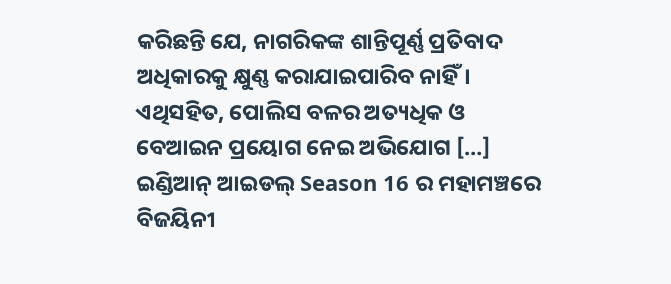କରିଛନ୍ତି ଯେ, ନାଗରିକଙ୍କ ଶାନ୍ତିପୂର୍ଣ୍ଣ ପ୍ରତିବାଦ ଅଧିକାରକୁ କ୍ଷୁଣ୍ଣ କରାଯାଇପାରିବ ନାହିଁ। ଏଥିସହିତ, ପୋଲିସ ବଳର ଅତ୍ୟଧିକ ଓ ବେଆଇନ ପ୍ରୟୋଗ ନେଇ ଅଭିଯୋଗ […]
ଇଣ୍ଡିଆନ୍ ଆଇଡଲ୍ Season 16 ର ମହାମଞ୍ଚରେ ବିଜୟିନୀ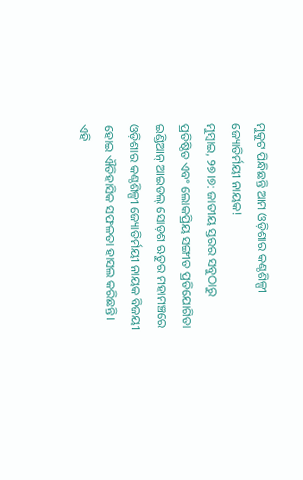ମୁକୁଟ ପିନ୍ଧିଛନ୍ତି ଆମ ଓଡ଼ିଶାର କଣ୍ଠଶିଳ୍ପୀ ଜ୍ୟୋତିର୍ମୟୀ ନାୟକ!
ମୁମ୍ବାଇ, ୨୭।୭: ଜାତୀୟ ସ୍ତରର ସବୁଠାରୁ ପ୍ରତିଷ୍ଠିତ ଏବଂ ଲୋକପ୍ରିୟ ସଙ୍ଗୀତ ପ୍ରତିଯୋଗିତା ଇଣ୍ଡିଆନ୍ ଆଇଡଲ୍ ସୋଡ଼ଶ ଋତୁର ମହାମଞ୍ଚରେ ଓଡ଼ିଶାର କଣ୍ଠଶିଳ୍ପୀ ଜ୍ୟୋତିର୍ମୟୀ ନାୟକ ବିଜୟୀ ହୋଇ ଐତିହାସିକ ସଫଳତା ହାସଲ କରିଛନ୍ତି। ଏହି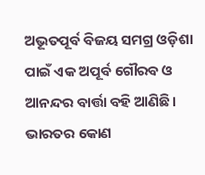ଅଭୂତପୂର୍ବ ବିଜୟ ସମଗ୍ର ଓଡ଼ିଶା ପାଇଁ ଏକ ଅପୂର୍ବ ଗୌରବ ଓ ଆନନ୍ଦର ବାର୍ତ୍ତା ବହି ଆଣିଛି। ଭାରତର କୋଣ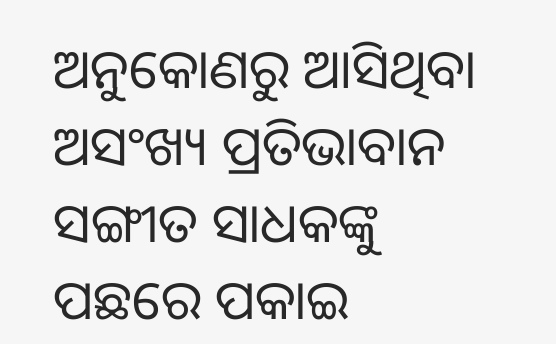ଅନୁକୋଣରୁ ଆସିଥିବା ଅସଂଖ୍ୟ ପ୍ରତିଭାବାନ ସଙ୍ଗୀତ ସାଧକଙ୍କୁ ପଛରେ ପକାଇ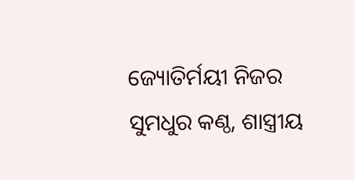ଜ୍ୟୋତିର୍ମୟୀ ନିଜର ସୁମଧୁର କଣ୍ଠ, ଶାସ୍ତ୍ରୀୟ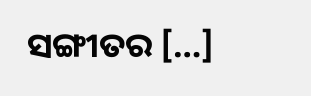ସଙ୍ଗୀତର […]